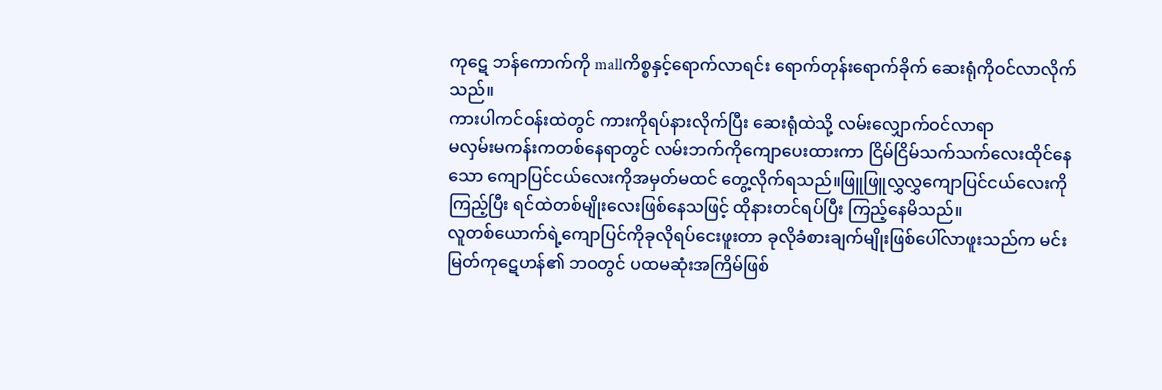ကုဋေ ဘန်ကောက်ကို mallကိစ္စနှင့်ရောက်လာရင်း ရောက်တုန်းရောက်ခိုက် ဆေးရုံကိုဝင်လာလိုက်သည်။
ကားပါကင်ဝန်းထဲတွင် ကားကိုရပ်နားလိုက်ပြီး ဆေးရုံထဲသို့ လမ်းလျှောက်ဝင်လာရာ
မလှမ်းမကန်းကတစ်နေရာတွင် လမ်းဘက်ကိုကျောပေးထားကာ ငြိမ်ငြိမ်သက်သက်လေးထိုင်နေသော ကျောပြင်ငယ်လေးကိုအမှတ်မထင် တွေ့လိုက်ရသည်။ဖြူဖြူလွှလွှကျောပြင်ငယ်လေးကိုကြည့်ပြီး ရင်ထဲတစ်မျိုးလေးဖြစ်နေသဖြင့် ထိုနားတင်ရပ်ပြီး ကြည့်နေမိသည်။
လူတစ်ယောက်ရဲ့ကျောပြင်ကိုခုလိုရပ်ငေးဖူးတာ ခုလိုခံစားချက်မျိုးဖြစ်ပေါ်လာဖူးသည်က မင်းမြတ်ကုဋေဟန်၏ ဘဝတွင် ပထမဆုံးအကြိမ်ဖြစ်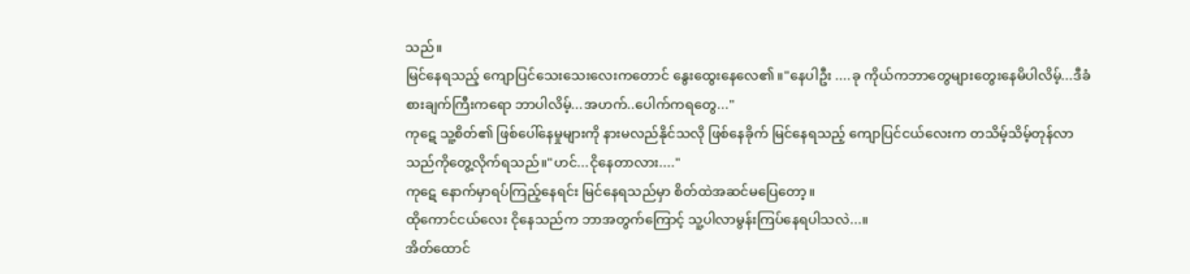သည်။
မြင်နေရသည့် ကျောပြင်သေးသေးလေးကတောင် နွေးထွေးနေလေ၏။"နေပါဦး ....ခု ကိုယ်ကဘာတွေများတွေးနေမိပါလိမ့်...ဒီခံစားချက်ကြီးကရော ဘာပါလိမ့်...အဟက်..ပေါက်ကရတွေ..."
ကုဋေ သူ့စိတ်၏ ဖြစ်ပေါ်နေမှုများကို နားမလည်နိုင်သလို ဖြစ်နေခိုက် မြင်နေရသည့် ကျောပြင်ငယ်လေးက တသိမ့်သိမ့်တုန်လာသည်ကိုတွေ့လိုက်ရသည်။"ဟင်...ငိုနေတာလား...."
ကုဋေ နောက်မှာရပ်ကြည့်နေရင်း မြင်နေရသည်မှာ စိတ်ထဲအဆင်မပြေတော့။
ထိုကောင်ငယ်လေး ငိုနေသည်က ဘာအတွက်ကြောင့် သူ့ပါလာမွန်းကြပ်နေရပါသလဲ...။
အိတ်ထောင်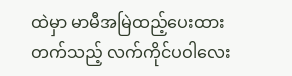ထဲမှာ မာမီအမြဲထည့်ပေးထားတက်သည့် လက်ကိုင်ပဝါလေး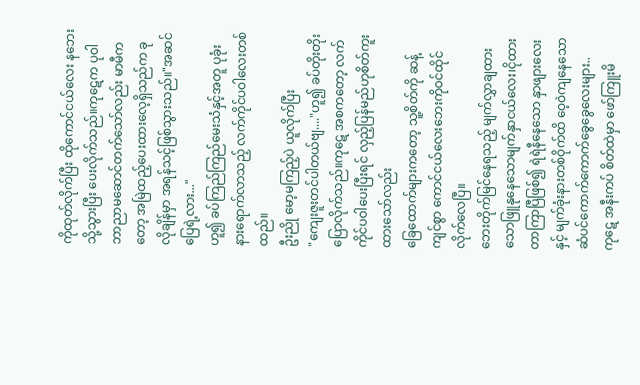ကိုထုတ်လိုက်ပြီး ထိုကောင်ငယ်လေး နဘေးသို့သွားပြီး ပေးလိုက်သည်။ကုဋေက ပုဝါဘာညာမဆောင်တက်သော်လည်း မာမီကတော့ အမြဲထည့်ပေးထားလေ့ရှိသည်က ခုလိုချိန်မှာ အရန်သင့်ဖြစ်သွားသည်။"အဆင်ပြေရဲ့လား..."
ဟူ၍ ခပ်ကြည်ကြည်မေးသံနှင့်အတူ ပုခုံးနားရောက်လာသည့် လက်ကိုင်ပဝါလေးတစ်ထည်။
ဦးညို မော့မကြည့်ပဲ ယူလိုက်ပြီး
"ကျေးဇူးတင်ပါတယ်ဗျ...."ဟူ၍ ခပ်တိုးတိုးပြောလိုက်သည်။ကုဋေ အစကတော့ လက်ကိုင်ပဝါပေးပြီးရင် လှည့်ပြန်မည်ဟုစိတ်ကူးထားသော်လည်း
ခြေထောက်များကတော့ သူ့စိတ်ကို ဆန့်ကျင်စွာ ကောင်ငယ်လေးဘေးကိုဝင်ထိုင်လိုက်လေပြီ။
ဘေးတိုက်မြင်နေရသည့် မျက်လွှာချထားသောဖြူနုနေသောမျက်နှာငယ်လေး၊ငိုထားတာကြာပြီဖြစ်၍ ရဲရဲနီနေသော နှာဖျားလေးနှင့် မျက်ခုံးနားတစ်ဝိုက်ထိ ဝေ့ဝဲကျနေသော ဆံပင်ကောက်ကောက်ခွေခွေလေးများ..
ကုဋေ အနီးကပ် စိတ်ထဲမှာ ဖော်ကြူးမိ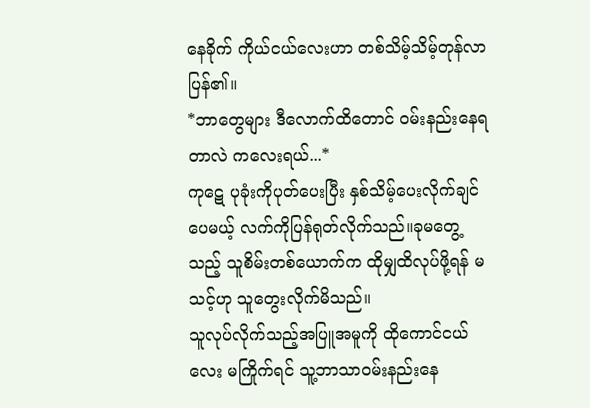နေခိုက် ကိုယ်ငယ်လေးဟာ တစ်သိမ့်သိမ့်တုန်လာပြန်၏။
*ဘာတွေများ ဒီလောက်ထိတောင် ဝမ်းနည်းနေရတာလဲ ကလေးရယ်...*
ကုဋေ ပုခုံးကိုပုတ်ပေးပြီး နှစ်သိမ့်ပေးလိုက်ချင်ပေမယ့် လက်ကိုပြန်ရုတ်လိုက်သည်။ခုမတွေ့သည့် သူစိမ်းတစ်ယောက်က ထိုမျှထိလုပ်ဖို့ရန် မသင့်ဟု သူတွေးလိုက်မိသည်။
သူလုပ်လိုက်သည့်အပြူအမူကို ထိုကောင်ငယ်လေး မကြိုက်ရင် သူ့ဘာသာဝမ်းနည်းနေ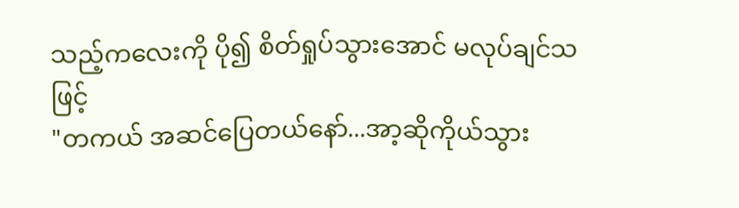သည့်ကလေးကို ပို၍ စိတ်ရှုပ်သွားအောင် မလုပ်ချင်သဖြင့်
"တကယ် အဆင်ပြေတယ်နော်...အာ့ဆိုကိုယ်သွား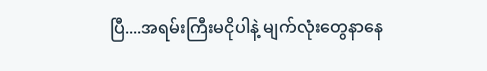ပြီ....အရမ်းကြီးမငိုပါနဲ့ မျက်လုံးတွေနာနေ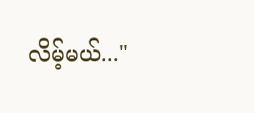လိမ့်မယ်..."